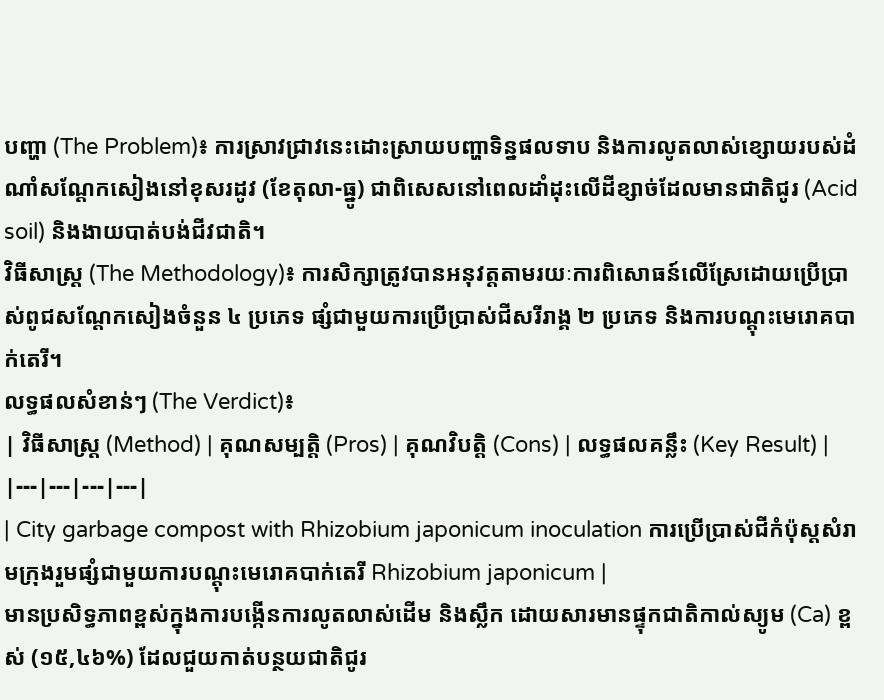បញ្ហា (The Problem)៖ ការស្រាវជ្រាវនេះដោះស្រាយបញ្ហាទិន្នផលទាប និងការលូតលាស់ខ្សោយរបស់ដំណាំសណ្តែកសៀងនៅខុសរដូវ (ខែតុលា-ធ្នូ) ជាពិសេសនៅពេលដាំដុះលើដីខ្សាច់ដែលមានជាតិជូរ (Acid soil) និងងាយបាត់បង់ជីវជាតិ។
វិធីសាស្ត្រ (The Methodology)៖ ការសិក្សាត្រូវបានអនុវត្តតាមរយៈការពិសោធន៍លើស្រែដោយប្រើប្រាស់ពូជសណ្តែកសៀងចំនួន ៤ ប្រភេទ ផ្សំជាមួយការប្រើប្រាស់ជីសរីរាង្គ ២ ប្រភេទ និងការបណ្ដុះមេរោគបាក់តេរី។
លទ្ធផលសំខាន់ៗ (The Verdict)៖
| វិធីសាស្ត្រ (Method) | គុណសម្បត្តិ (Pros) | គុណវិបត្តិ (Cons) | លទ្ធផលគន្លឹះ (Key Result) |
|---|---|---|---|
| City garbage compost with Rhizobium japonicum inoculation ការប្រើប្រាស់ជីកំប៉ុស្តសំរាមក្រុងរួមផ្សំជាមួយការបណ្ដុះមេរោគបាក់តេរី Rhizobium japonicum |
មានប្រសិទ្ធភាពខ្ពស់ក្នុងការបង្កើនការលូតលាស់ដើម និងស្លឹក ដោយសារមានផ្ទុកជាតិកាល់ស្យូម (Ca) ខ្ពស់ (១៥,៤៦%) ដែលជួយកាត់បន្ថយជាតិជូរ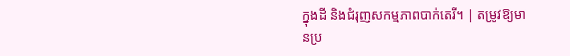ក្នុងដី និងជំរុញសកម្មភាពបាក់តេរី។ | តម្រូវឱ្យមានប្រ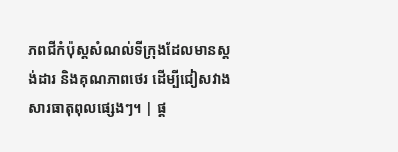ភពជីកំប៉ុស្តសំណល់ទីក្រុងដែលមានស្តង់ដារ និងគុណភាពថេរ ដើម្បីជៀសវាងសារធាតុពុលផ្សេងៗ។ | ផ្ត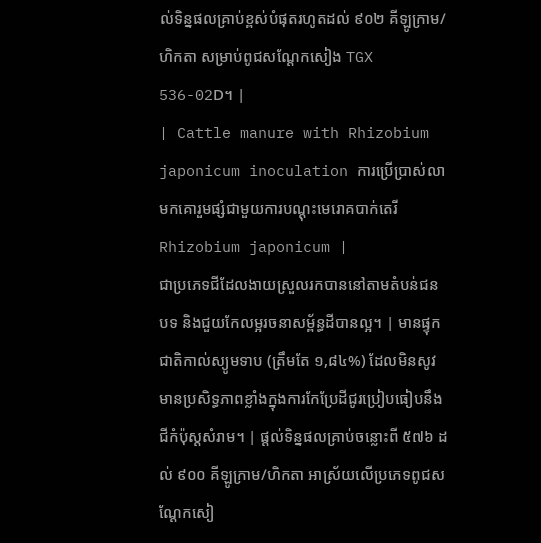ល់ទិន្នផលគ្រាប់ខ្ពស់បំផុតរហូតដល់ ៩០២ គីឡូក្រាម/ហិកតា សម្រាប់ពូជសណ្តែកសៀង TGX 536-02D។ |
| Cattle manure with Rhizobium japonicum inoculation ការប្រើប្រាស់លាមកគោរួមផ្សំជាមួយការបណ្ដុះមេរោគបាក់តេរី Rhizobium japonicum |
ជាប្រភេទជីដែលងាយស្រួលរកបាននៅតាមតំបន់ជនបទ និងជួយកែលម្អរចនាសម្ព័ន្ធដីបានល្អ។ | មានផ្ទុកជាតិកាល់ស្យូមទាប (ត្រឹមតែ ១,៨៤%) ដែលមិនសូវមានប្រសិទ្ធភាពខ្លាំងក្នុងការកែប្រែដីជូរប្រៀបធៀបនឹងជីកំប៉ុស្តសំរាម។ | ផ្តល់ទិន្នផលគ្រាប់ចន្លោះពី ៥៧៦ ដល់ ៩០០ គីឡូក្រាម/ហិកតា អាស្រ័យលើប្រភេទពូជសណ្តែកសៀ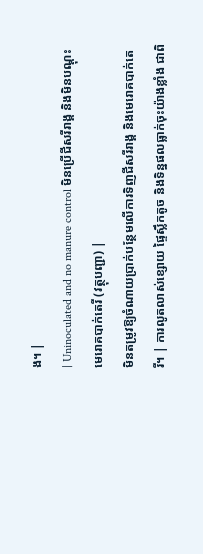ង។ |
| Uninoculated and no manure control មិនប្រើជីសរីរាង្គ និងមិនបណ្ដុះមេរោគបាក់តេរី (វត្ថុបញ្ជា) |
មិនតម្រូវឱ្យចំណាយប្រាក់បន្ថែមលើការទិញជីសរីរាង្គ និងមេរោគបាក់តេរី។ | ការលូតលាស់ខ្សោយ ផ្ទៃស្លឹកតូច និងទិន្នផលធ្លាក់ចុះយ៉ាងខ្លាំង ជាពិ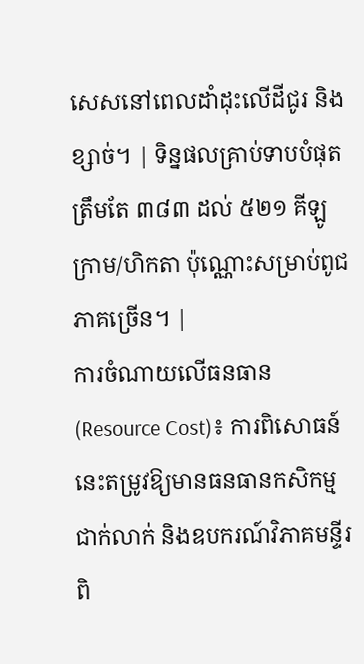សេសនៅពេលដាំដុះលើដីជូរ និងខ្សាច់។ | ទិន្នផលគ្រាប់ទាបបំផុតត្រឹមតែ ៣៨៣ ដល់ ៥២១ គីឡូក្រាម/ហិកតា ប៉ុណ្ណោះសម្រាប់ពូជភាគច្រើន។ |
ការចំណាយលើធនធាន (Resource Cost)៖ ការពិសោធន៍នេះតម្រូវឱ្យមានធនធានកសិកម្មជាក់លាក់ និងឧបករណ៍វិភាគមន្ទីរពិ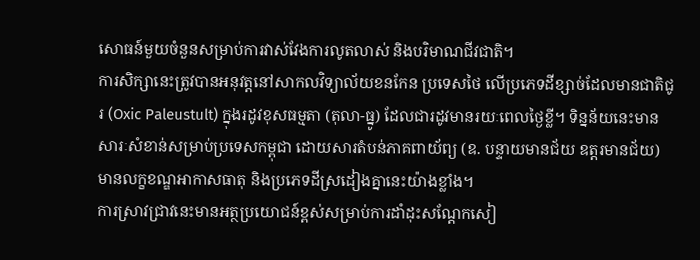សោធន៍មួយចំនួនសម្រាប់ការវាស់វែងការលូតលាស់ និងបរិមាណជីវជាតិ។
ការសិក្សានេះត្រូវបានអនុវត្តនៅសាកលវិទ្យាល័យខនកែន ប្រទេសថៃ លើប្រភេទដីខ្សាច់ដែលមានជាតិជូរ (Oxic Paleustult) ក្នុងរដូវខុសធម្មតា (តុលា-ធ្នូ) ដែលជារដូវមានរយៈពេលថ្ងៃខ្លី។ ទិន្នន័យនេះមានសារៈសំខាន់សម្រាប់ប្រទេសកម្ពុជា ដោយសារតំបន់ភាគពាយ័ព្យ (ឧ. បន្ទាយមានជ័យ ឧត្តរមានជ័យ) មានលក្ខខណ្ឌអាកាសធាតុ និងប្រភេទដីស្រដៀងគ្នានេះយ៉ាងខ្លាំង។
ការស្រាវជ្រាវនេះមានអត្ថប្រយោជន៍ខ្ពស់សម្រាប់ការដាំដុះសណ្តែកសៀ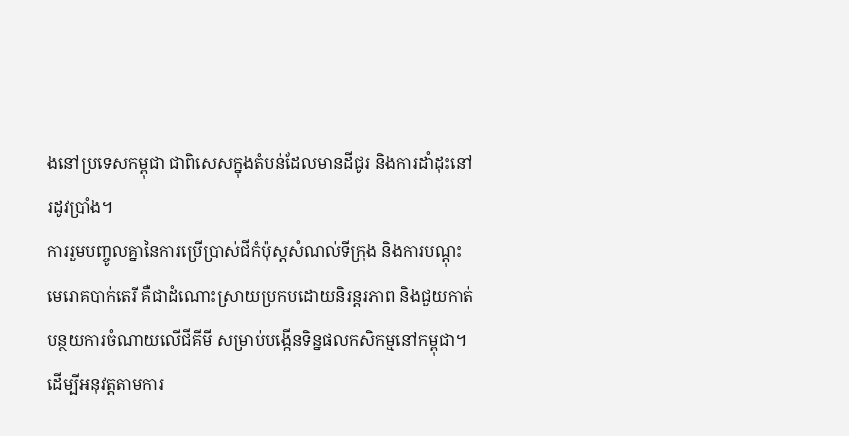ងនៅប្រទេសកម្ពុជា ជាពិសេសក្នុងតំបន់ដែលមានដីជូរ និងការដាំដុះនៅរដូវប្រាំង។
ការរួមបញ្ចូលគ្នានៃការប្រើប្រាស់ជីកំប៉ុស្តសំណល់ទីក្រុង និងការបណ្ដុះមេរោគបាក់តេរី គឺជាដំណោះស្រាយប្រកបដោយនិរន្តរភាព និងជួយកាត់បន្ថយការចំណាយលើជីគីមី សម្រាប់បង្កើនទិន្នផលកសិកម្មនៅកម្ពុជា។
ដើម្បីអនុវត្តតាមការ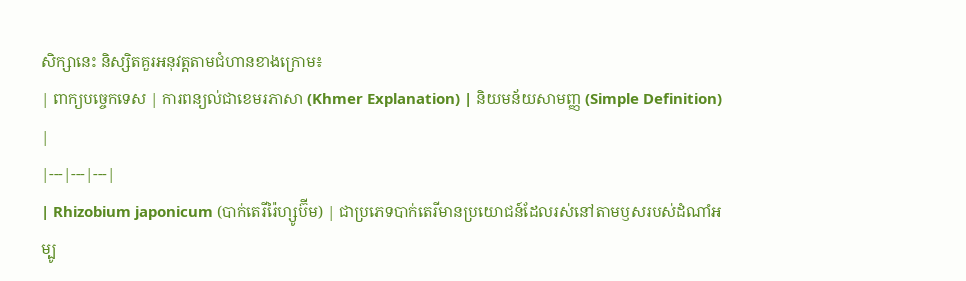សិក្សានេះ និស្សិតគួរអនុវត្តតាមជំហានខាងក្រោម៖
| ពាក្យបច្ចេកទេស | ការពន្យល់ជាខេមរភាសា (Khmer Explanation) | និយមន័យសាមញ្ញ (Simple Definition) |
|---|---|---|
| Rhizobium japonicum (បាក់តេរីរ៉ៃហ្សូប៊ីម) | ជាប្រភេទបាក់តេរីមានប្រយោជន៍ដែលរស់នៅតាមឫសរបស់ដំណាំអម្បូ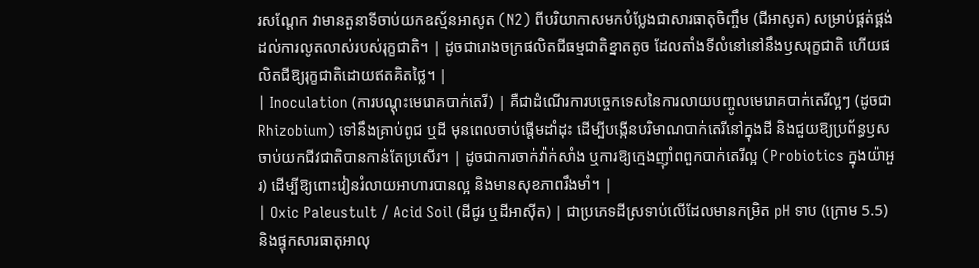រសណ្តែក វាមានតួនាទីចាប់យកឧស្ម័នអាសូត (N2) ពីបរិយាកាសមកបំប្លែងជាសារធាតុចិញ្ចឹម (ជីអាសូត) សម្រាប់ផ្គត់ផ្គង់ដល់ការលូតលាស់របស់រុក្ខជាតិ។ | ដូចជារោងចក្រផលិតជីធម្មជាតិខ្នាតតូច ដែលតាំងទីលំនៅនៅនឹងឫសរុក្ខជាតិ ហើយផលិតជីឱ្យរុក្ខជាតិដោយឥតគិតថ្លៃ។ |
| Inoculation (ការបណ្ដុះមេរោគបាក់តេរី) | គឺជាដំណើរការបច្ចេកទេសនៃការលាយបញ្ចូលមេរោគបាក់តេរីល្អៗ (ដូចជា Rhizobium) ទៅនឹងគ្រាប់ពូជ ឬដី មុនពេលចាប់ផ្តើមដាំដុះ ដើម្បីបង្កើនបរិមាណបាក់តេរីនៅក្នុងដី និងជួយឱ្យប្រព័ន្ធឫសចាប់យកជីវជាតិបានកាន់តែប្រសើរ។ | ដូចជាការចាក់វ៉ាក់សាំង ឬការឱ្យក្មេងញ៉ាំពពួកបាក់តេរីល្អ (Probiotics ក្នុងយ៉ាអួរ) ដើម្បីឱ្យពោះវៀនរំលាយអាហារបានល្អ និងមានសុខភាពរឹងមាំ។ |
| Oxic Paleustult / Acid Soil (ដីជូរ ឬដីអាស៊ីត) | ជាប្រភេទដីស្រទាប់លើដែលមានកម្រិត pH ទាប (ក្រោម 5.5) និងផ្ទុកសារធាតុអាលុ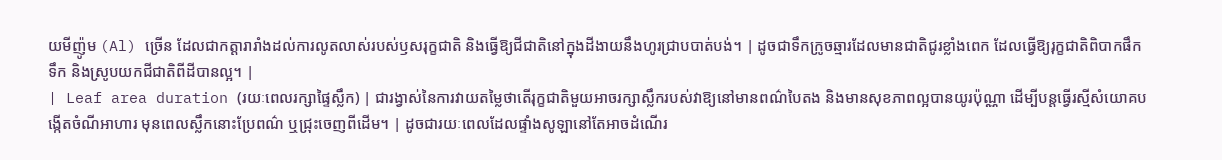យមីញ៉ូម (Al) ច្រើន ដែលជាកត្តារារាំងដល់ការលូតលាស់របស់ឫសរុក្ខជាតិ និងធ្វើឱ្យជីជាតិនៅក្នុងដីងាយនឹងហូរជ្រាបបាត់បង់។ | ដូចជាទឹកក្រូចឆ្មារដែលមានជាតិជូរខ្លាំងពេក ដែលធ្វើឱ្យរុក្ខជាតិពិបាកផឹកទឹក និងស្រូបយកជីជាតិពីដីបានល្អ។ |
| Leaf area duration (រយៈពេលរក្សាផ្ទៃស្លឹក) | ជារង្វាស់នៃការវាយតម្លៃថាតើរុក្ខជាតិមួយអាចរក្សាស្លឹករបស់វាឱ្យនៅមានពណ៌បៃតង និងមានសុខភាពល្អបានយូរប៉ុណ្ណា ដើម្បីបន្តធ្វើរស្មីសំយោគបង្កើតចំណីអាហារ មុនពេលស្លឹកនោះប្រែពណ៌ ឬជ្រុះចេញពីដើម។ | ដូចជារយៈពេលដែលផ្ទាំងសូឡានៅតែអាចដំណើរ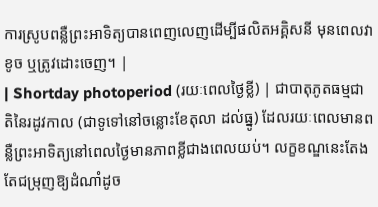ការស្រូបពន្លឺព្រះអាទិត្យបានពេញលេញដើម្បីផលិតអគ្គិសនី មុនពេលវាខូច ឬត្រូវដោះចេញ។ |
| Shortday photoperiod (រយៈពេលថ្ងៃខ្លី) | ជាបាតុភូតធម្មជាតិនៃរដូវកាល (ជាទូទៅនៅចន្លោះខែតុលា ដល់ធ្នូ) ដែលរយៈពេលមានពន្លឺព្រះអាទិត្យនៅពេលថ្ងៃមានភាពខ្លីជាងពេលយប់។ លក្ខខណ្ឌនេះតែងតែជម្រុញឱ្យដំណាំដូច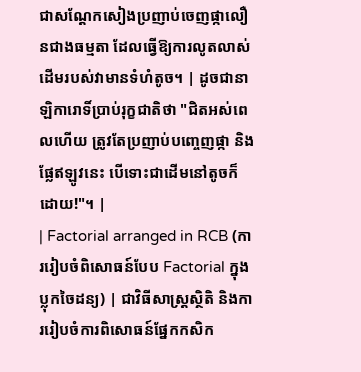ជាសណ្តែកសៀងប្រញាប់ចេញផ្កាលឿនជាងធម្មតា ដែលធ្វើឱ្យការលូតលាស់ដើមរបស់វាមានទំហំតូច។ | ដូចជានាឡិការោទិ៍ប្រាប់រុក្ខជាតិថា "ជិតអស់ពេលហើយ ត្រូវតែប្រញាប់បញ្ចេញផ្កា និងផ្លែឥឡូវនេះ បើទោះជាដើមនៅតូចក៏ដោយ!"។ |
| Factorial arranged in RCB (ការរៀបចំពិសោធន៍បែប Factorial ក្នុងប្លុកចៃដន្យ) | ជាវិធីសាស្ត្រស្ថិតិ និងការរៀបចំការពិសោធន៍ផ្នែកកសិក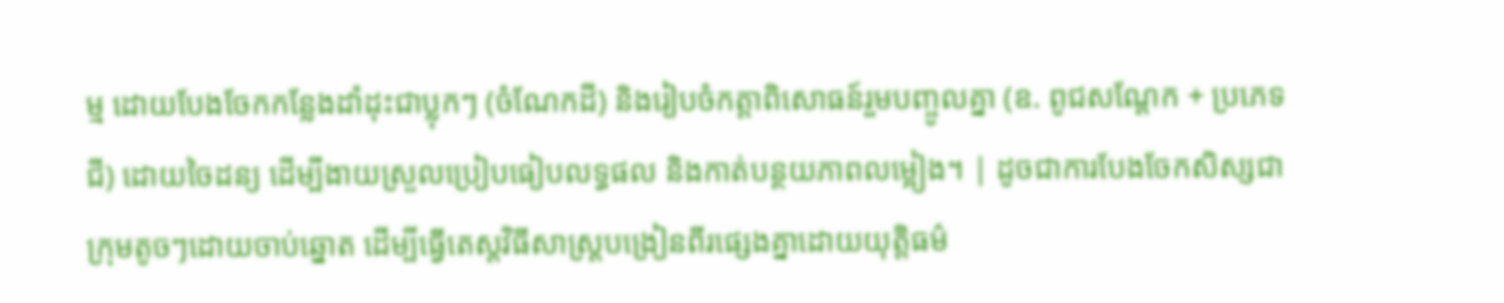ម្ម ដោយបែងចែកកន្លែងដាំដុះជាប្លុកៗ (ចំណែកដី) និងរៀបចំកត្តាពិសោធន៍រួមបញ្ចូលគ្នា (ឧ. ពូជសណ្តែក + ប្រភេទជី) ដោយចៃដន្យ ដើម្បីងាយស្រួលប្រៀបធៀបលទ្ធផល និងកាត់បន្ថយភាពលម្អៀង។ | ដូចជាការបែងចែកសិស្សជាក្រុមតូចៗដោយចាប់ឆ្នោត ដើម្បីធ្វើតេស្តវិធីសាស្ត្របង្រៀនពីរផ្សេងគ្នាដោយយុត្តិធម៌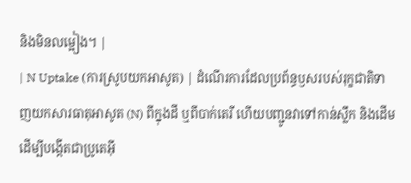និងមិនលម្អៀង។ |
| N Uptake (ការស្រូបយកអាសូត) | ដំណើរការដែលប្រព័ន្ធឫសរបស់រុក្ខជាតិទាញយកសារធាតុអាសូត (N) ពីក្នុងដី ឬពីបាក់តេរី ហើយបញ្ជូនវាទៅកាន់ស្លឹក និងដើម ដើម្បីបង្កើតជាប្រូតេអ៊ី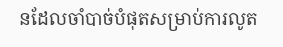នដែលចាំបាច់បំផុតសម្រាប់ការលូត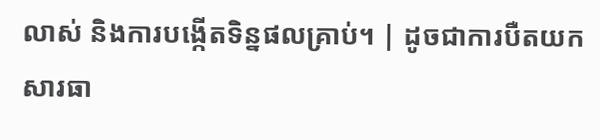លាស់ និងការបង្កើតទិន្នផលគ្រាប់។ | ដូចជាការបឺតយកសារធា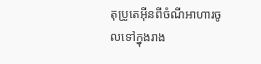តុប្រូតេអ៊ីនពីចំណីអាហារចូលទៅក្នុងរាង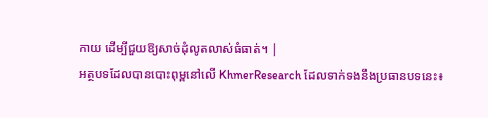កាយ ដើម្បីជួយឱ្យសាច់ដុំលូតលាស់ធំធាត់។ |
អត្ថបទដែលបានបោះពុម្ពនៅលើ KhmerResearch ដែលទាក់ទងនឹងប្រធានបទនេះ៖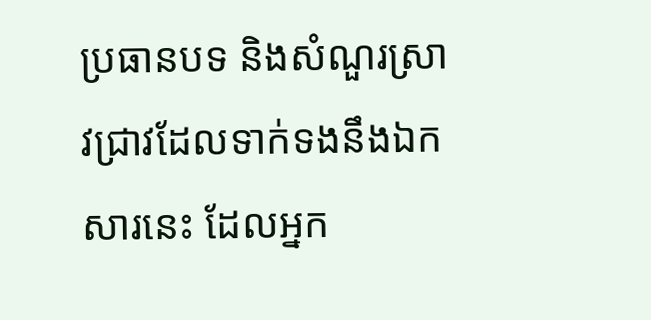ប្រធានបទ និងសំណួរស្រាវជ្រាវដែលទាក់ទងនឹងឯកសារនេះ ដែលអ្នក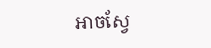អាចស្វែ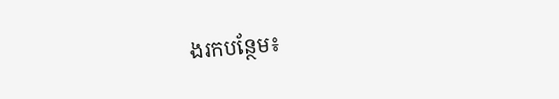ងរកបន្ថែម៖